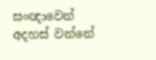සංඥාවෙන් අදහස් වන්නේ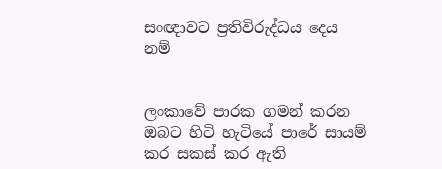සංඥාවට ප්‍රතිවිරුද්ධය දෙය නම්


ලංකාවේ පාරක ගමන් කරන ඔබට හිටි හැටියේ පාරේ සායම් කර සකස් කර ඇති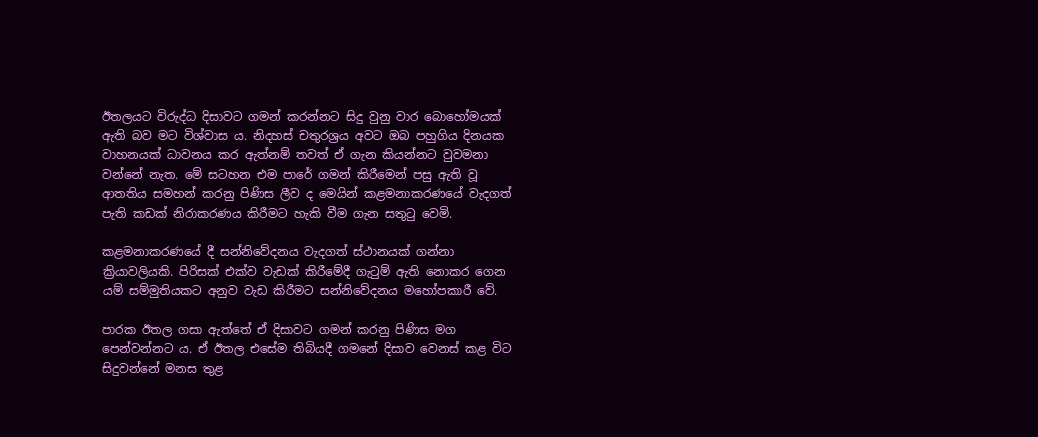ඊතලයට විරුද්ධ දිසාවට ගමන් කරන්නට සිදු වුනු වාර බොහෝමයක් ඇති බව මට විශ්වාස ය. නිදහස් චතුරශ්‍රය අවට ඔබ පහුගිය දිනයක වාහනයක් ධාවනය කර ඇත්නම් තවත් ඒ ගැන කියන්නට වුවමනා වන්නේ නැත. මේ සටහන එම පාරේ ගමන් කිරීමෙන් පසු ඇති වූ ආතතිය සමහන් කරනු පිණිස ලීව ද මෙයින් කළමනාකරණයේ වැදගත් පැති කඩක් නිරාකරණය කිරීමට හැකි වීම ගැන සතුටු වෙමි.

කළමනාකරණයේ දී සන්නිවේදනය වැදගත් ස්ථානයක් ගන්නා ක්‍රියාවලියකි. පිරිසක් එක්ව වැඩක් කිරීමේදී ගැටුම් ඇති නොකර ගෙන යම් සම්මුතියකට අනුව වැඩ කිරීමට සන්නිවේදනය මහෝපකාරී වේ.

පාරක ඊතල ගසා ඇත්තේ ඒ දිසාවට ගමන් කරනු පිණිස මග පෙන්වන්නට ය. ඒ ඊතල එසේම තිබියදී ගමනේ දිසාව වෙනස් කළ විට සිදුවන්නේ මනස තුළ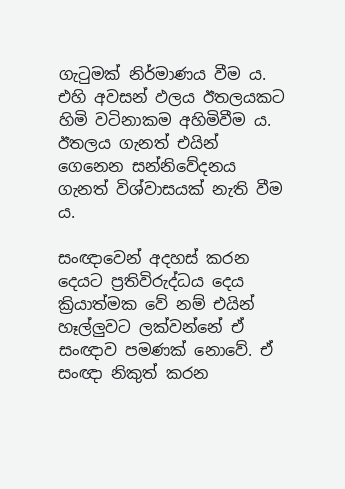ගැටුමක් නිර්මාණය වීම ය. එහි අවසන් ඵලය ඊතලයකට හිමි වටිනාකම අහිමිවීම ය. ඊතලය ගැනත් එයින් ගෙනෙන සන්නිවේදනය ගැනත් විශ්වාසයක් නැති වීම ය.

සංඥාවෙන් අදහස් කරන දෙයට ප්‍රතිවිරුද්ධය දෙය ක්‍රියාත්මක වේ නම් එයින් හෑල්ලුවට ලක්වන්නේ ඒ සංඥාව පමණක් නොවේ. ඒ සංඥා නිකුත් කරන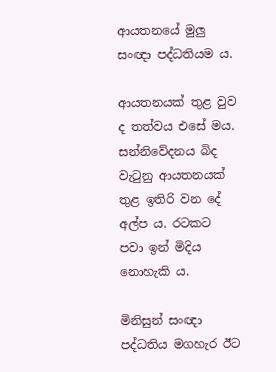ආයතනයේ මුලු සංඥා පද්ධතියම ය.

ආයතනයක් තුළ වුව ද තත්වය එසේ මය. සන්නිවේදනය බිද වැටුනු ආයතනයක් තුළ ඉතිරි වන දේ අල්ප ය. රටකට පවා ඉන් මිදිය නොහැකි ය.

මිනිසුන් සංඥා පද්ධතිය මගහැර ඊට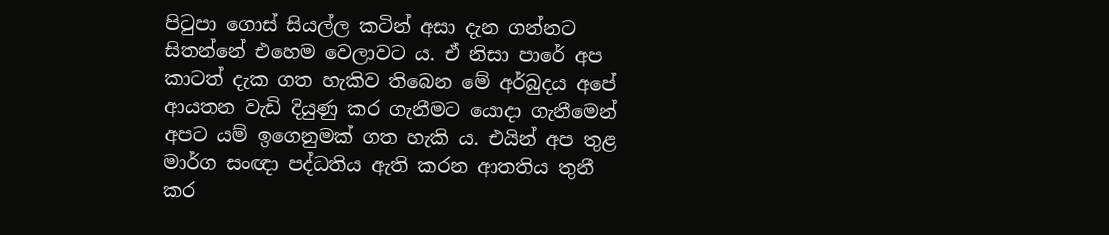පිටුපා ගොස් සියල්ල කටින් අසා දැන ගන්නට සිතන්නේ එහෙම වෙලාවට ය. ඒ නිසා පාරේ අප කාටත් දැක ගත හැකිව තිබෙන මේ අර්බුදය අපේ ආයතන වැඩි දියුණු කර ගැනීමට යොදා ගැනීමෙන් අපට යම් ඉගෙනුමක් ගත හැකි ය. එයින් අප තුළ මාර්ග සංඥා පද්ධතිය ඇති කරන ආතතිය තුනී කර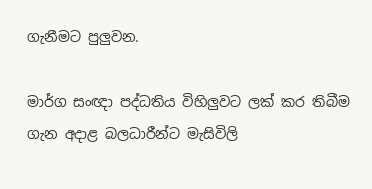ගැනීමට පුලුවන.

මාර්ග සංඥා පද්ධතිය විහිලුවට ලක් කර තිබීම ගැන අදාළ බලධාරීන්ට මැසිවිලි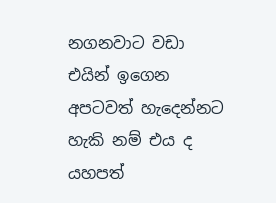නගනවාට වඩා එයින් ඉගෙන අපටවත් හැදෙන්නට හැකි නම් එය ද යහපත්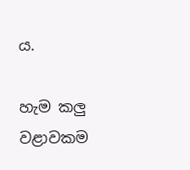ය.

හැම කලු වළාවකම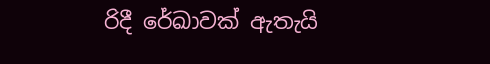රිදී රේඛාවක් ඇතැයි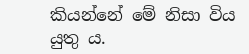කියන්නේ මේ නිසා විය යුතු ය.